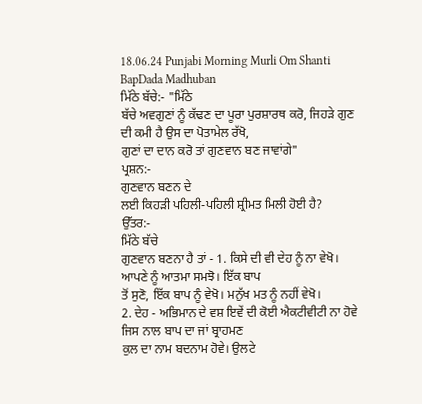18.06.24 Punjabi Morning Murli Om Shanti BapDada Madhuban
ਮਿੱਠੇ ਬੱਚੇ:- "ਮਿੱਠੇ
ਬੱਚੇ ਅਵਗੁਣਾਂ ਨੂੰ ਕੱਢਣ ਦਾ ਪੂਰਾ ਪੁਰਸ਼ਾਰਥ ਕਰੋ, ਜਿਹੜੇ ਗੁਣ ਦੀ ਕਮੀ ਹੈ ਉਸ ਦਾ ਪੋਤਾਮੇਲ ਰੱਖੋ,
ਗੁਣਾਂ ਦਾ ਦਾਨ ਕਰੋ ਤਾਂ ਗੁਣਵਾਨ ਬਣ ਜਾਵਾਂਗੇ"
ਪ੍ਰਸ਼ਨ:-
ਗੁਣਵਾਨ ਬਣਨ ਦੇ
ਲਈ ਕਿਹੜੀ ਪਹਿਲੀ-ਪਹਿਲੀ ਸ਼੍ਰੀਮਤ ਮਿਲੀ ਹੋਈ ਹੈ?
ਉੱਤਰ:-
ਮਿੱਠੇ ਬੱਚੇ
ਗੁਣਵਾਨ ਬਣਨਾ ਹੈ ਤਾਂ - 1. ਕਿਸੇ ਦੀ ਵੀ ਦੇਹ ਨੂੰ ਨਾ ਵੇਖੋ। ਆਪਣੇ ਨੂੰ ਆਤਮਾ ਸਮਝੋ। ਇੱਕ ਬਾਪ
ਤੋਂ ਸੁਣੋ, ਇੱਕ ਬਾਪ ਨੂੰ ਵੇਖੋ। ਮਨੁੱਖ ਮਤ ਨੂੰ ਨਹੀਂ ਵੇਖੋ।
2. ਦੇਹ - ਅਭਿਮਾਨ ਦੇ ਵਸ਼ ਇਵੇਂ ਦੀ ਕੋਈ ਐਕਟੀਵੀਟੀ ਨਾ ਹੋਵੇ ਜਿਸ ਨਾਲ ਬਾਪ ਦਾ ਜਾਂ ਬ੍ਰਾਹਮਣ
ਕੁਲ ਦਾ ਨਾਮ ਬਦਨਾਮ ਹੋਵੇ। ਉਲਟੇ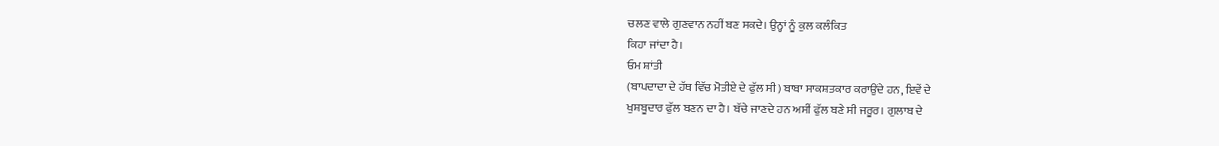ਚਲਣ ਵਾਲੇ ਗੁਣਵਾਨ ਨਹੀਂ ਬਣ ਸਕਦੇ। ਉਨ੍ਹਾਂ ਨੂੰ ਕੁਲ ਕਲੰਕਿਤ
ਕਿਹਾ ਜਾਂਦਾ ਹੈ।
ਓਮ ਸ਼ਾਂਤੀ
(ਬਾਪਦਾਦਾ ਦੇ ਹੱਥ ਵਿੱਚ ਮੋਤੀਏ ਦੇ ਫੁੱਲ ਸੀ) ਬਾਬਾ ਸਾਕਸ਼ਤਕਾਰ ਕਰਾਉਂਦੇ ਹਨ, ਇਵੇਂ ਦੇ
ਖੁਸ਼ਬੂਦਾਰ ਫੁੱਲ ਬਣਨ ਦਾ ਹੈ। ਬੱਚੇ ਜਾਣਦੇ ਹਨ ਅਸੀਂ ਫੁੱਲ ਬਣੇ ਸੀ ਜਰੂਰ। ਗੁਲਾਬ ਦੇ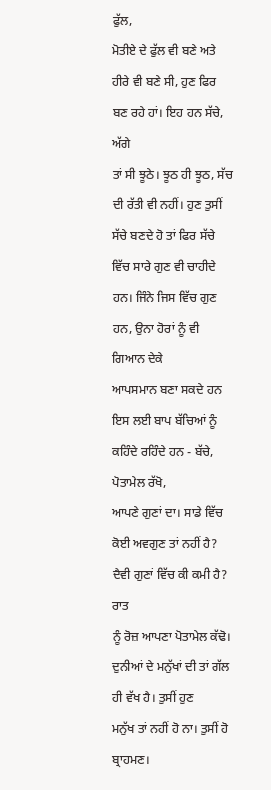ਫੁੱਲ,
ਮੋਤੀਏ ਦੇ ਫੁੱਲ ਵੀ ਬਣੇ ਅਤੇ ਹੀਰੇ ਵੀ ਬਣੇ ਸੀ, ਹੁਣ ਫਿਰ ਬਣ ਰਹੇ ਹਾਂ। ਇਹ ਹਨ ਸੱਚੇ, ਅੱਗੇ
ਤਾਂ ਸੀ ਝੂਠੇ। ਝੂਠ ਹੀ ਝੂਠ, ਸੱਚ ਦੀ ਰੱਤੀ ਵੀ ਨਹੀਂ। ਹੁਣ ਤੁਸੀਂ ਸੱਚੇ ਬਣਦੇ ਹੋ ਤਾਂ ਫਿਰ ਸੱਚੇ
ਵਿੱਚ ਸਾਰੇ ਗੁਣ ਵੀ ਚਾਹੀਦੇ ਹਨ। ਜਿੰਨੇ ਜਿਸ ਵਿੱਚ ਗੁਣ ਹਨ, ਉਨਾ ਹੋਰਾਂ ਨੂੰ ਵੀ ਗਿਆਨ ਦੇਕੇ
ਆਪਸਮਾਨ ਬਣਾ ਸਕਦੇ ਹਨ ਇਸ ਲਈ ਬਾਪ ਬੱਚਿਆਂ ਨੂੰ ਕਹਿੰਦੇ ਰਹਿੰਦੇ ਹਨ - ਬੱਚੇ, ਪੋਤਾਮੇਲ ਰੱਖੋ,
ਆਪਣੇ ਗੁਣਾਂ ਦਾ। ਸਾਡੇ ਵਿੱਚ ਕੋਈ ਅਵਗੁਣ ਤਾਂ ਨਹੀਂ ਹੈ? ਦੈਵੀ ਗੁਣਾਂ ਵਿੱਚ ਕੀ ਕਮੀ ਹੈ? ਰਾਤ
ਨੂੰ ਰੋਜ਼ ਆਪਣਾ ਪੋਤਾਮੇਲ ਕੱਢੋ। ਦੁਨੀਆਂ ਦੇ ਮਨੁੱਖਾਂ ਦੀ ਤਾਂ ਗੱਲ ਹੀ ਵੱਖ ਹੈ। ਤੁਸੀਂ ਹੁਣ
ਮਨੁੱਖ ਤਾਂ ਨਹੀਂ ਹੋ ਨਾ। ਤੁਸੀਂ ਹੋ ਬ੍ਰਾਹਮਣ।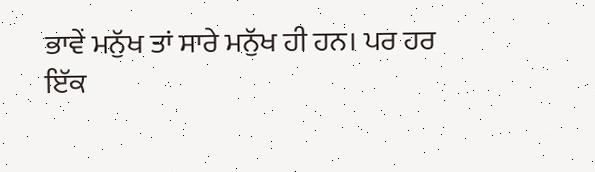ਭਾਵੇਂ ਮਨੁੱਖ ਤਾਂ ਸਾਰੇ ਮਨੁੱਖ ਹੀ ਹਨ। ਪਰ ਹਰ
ਇੱਕ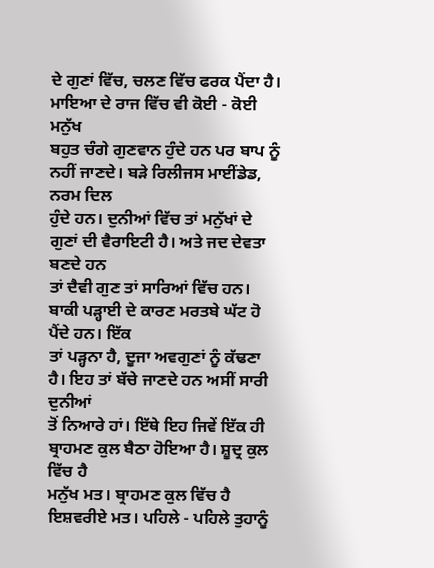ਦੇ ਗੁਣਾਂ ਵਿੱਚ, ਚਲਣ ਵਿੱਚ ਫਰਕ ਪੈਂਦਾ ਹੈ। ਮਾਇਆ ਦੇ ਰਾਜ ਵਿੱਚ ਵੀ ਕੋਈ - ਕੋਈ ਮਨੁੱਖ
ਬਹੁਤ ਚੰਗੇ ਗੁਣਵਾਨ ਹੁੰਦੇ ਹਨ ਪਰ ਬਾਪ ਨੂੰ ਨਹੀਂ ਜਾਣਦੇ। ਬੜੇ ਰਿਲੀਜਸ ਮਾਈਂਡੇਡ, ਨਰਮ ਦਿਲ
ਹੁੰਦੇ ਹਨ। ਦੁਨੀਆਂ ਵਿੱਚ ਤਾਂ ਮਨੁੱਖਾਂ ਦੇ ਗੁਣਾਂ ਦੀ ਵੈਰਾਇਟੀ ਹੈ। ਅਤੇ ਜਦ ਦੇਵਤਾ ਬਣਦੇ ਹਨ
ਤਾਂ ਦੈਵੀ ਗੁਣ ਤਾਂ ਸਾਰਿਆਂ ਵਿੱਚ ਹਨ। ਬਾਕੀ ਪੜ੍ਹਾਈ ਦੇ ਕਾਰਣ ਮਰਤਬੇ ਘੱਟ ਹੋ ਪੈਂਦੇ ਹਨ। ਇੱਕ
ਤਾਂ ਪੜ੍ਹਨਾ ਹੈ, ਦੂਜਾ ਅਵਗੁਣਾਂ ਨੂੰ ਕੱਢਣਾ ਹੈ। ਇਹ ਤਾਂ ਬੱਚੇ ਜਾਣਦੇ ਹਨ ਅਸੀਂ ਸਾਰੀ ਦੁਨੀਆਂ
ਤੋਂ ਨਿਆਰੇ ਹਾਂ। ਇੱਥੇ ਇਹ ਜਿਵੇਂ ਇੱਕ ਹੀ ਬ੍ਰਾਹਮਣ ਕੁਲ ਬੈਠਾ ਹੋਇਆ ਹੈ। ਸ਼ੂਦ੍ਰ ਕੁਲ ਵਿੱਚ ਹੈ
ਮਨੁੱਖ ਮਤ। ਬ੍ਰਾਹਮਣ ਕੁਲ ਵਿੱਚ ਹੈ ਇਸ਼ਵਰੀਏ ਮਤ। ਪਹਿਲੇ - ਪਹਿਲੇ ਤੁਹਾਨੂੰ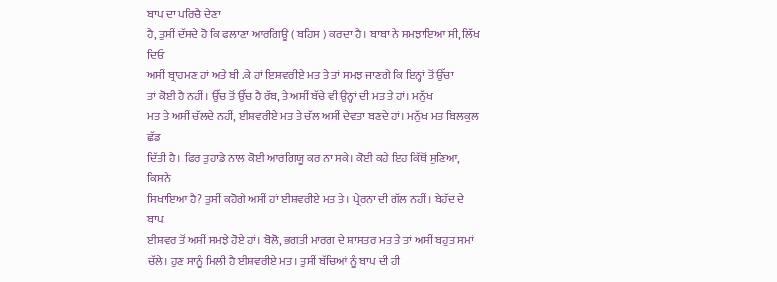ਬਾਪ ਦਾ ਪਰਿਚੈ ਦੇਣਾ
ਹੈ, ਤੁਸੀਂ ਦੱਸਦੇ ਹੋ ਕਿ ਫਲਾਣਾ ਆਰਗਿਊ ( ਬਹਿਸ ) ਕਰਦਾ ਹੈ। ਬਾਬਾ ਨੇ ਸਮਝਾਇਆ ਸੀ, ਲਿੱਖ ਦਿਓ
ਅਸੀਂ ਬ੍ਰਾਹਮਣ ਹਾਂ ਅਤੇ ਬੀ .ਕੇ ਹਾਂ ਇਸ਼ਵਰੀਏ ਮਤ ਤੇ ਤਾਂ ਸਮਝ ਜਾਣਗੇ ਕਿ ਇਨ੍ਹਾਂ ਤੋਂ ਉੱਚਾ
ਤਾਂ ਕੋਈ ਹੈ ਨਹੀਂ। ਉੱਚ ਤੋਂ ਉੱਚ ਹੈ ਰੱਬ, ਤੇ ਅਸੀਂ ਬੱਚੇ ਵੀ ਉਨ੍ਹਾਂ ਦੀ ਮਤ ਤੇ ਹਾਂ। ਮਨੁੱਖ
ਮਤ ਤੇ ਅਸੀਂ ਚੱਲਦੇ ਨਹੀਂ, ਈਸ਼ਵਰੀਏ ਮਤ ਤੇ ਚੱਲ ਅਸੀਂ ਦੇਵਤਾ ਬਣਦੇ ਹਾਂ। ਮਨੁੱਖ ਮਤ ਬਿਲਕੁਲ ਛੱਡ
ਦਿੱਤੀ ਹੈ। ਫਿਰ ਤੁਹਾਡੇ ਨਾਲ ਕੋਈ ਆਰਗਿਯੂ ਕਰ ਨਾ ਸਕੇ। ਕੋਈ ਕਹੇ ਇਹ ਕਿੱਥੋਂ ਸੁਣਿਆ, ਕਿਸਨੇ
ਸਿਖਾਇਆ ਹੈ? ਤੁਸੀਂ ਕਹੋਗੇ ਅਸੀਂ ਹਾਂ ਈਸ਼ਵਰੀਏ ਮਤ ਤੇ। ਪ੍ਰੇਰਨਾ ਦੀ ਗੱਲ ਨਹੀਂ। ਬੇਹੱਦ ਦੇ ਬਾਪ
ਈਸ਼ਵਰ ਤੋਂ ਅਸੀਂ ਸਮਝੇ ਹੋਏ ਹਾਂ। ਬੋਲੋ, ਭਗਤੀ ਮਾਰਗ ਦੇ ਸ਼ਾਸਤਰ ਮਤ ਤੇ ਤਾਂ ਅਸੀਂ ਬਹੁਤ ਸਮਾਂ
ਚੱਲੇ। ਹੁਣ ਸਾਨੂੰ ਮਿਲੀ ਹੈ ਈਸ਼ਵਰੀਏ ਮਤ। ਤੁਸੀਂ ਬੱਚਿਆਂ ਨੂੰ ਬਾਪ ਦੀ ਹੀ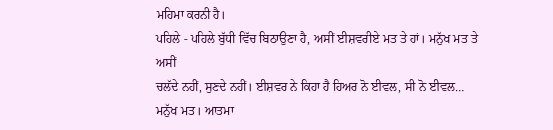ਮਹਿਮਾ ਕਰਨੀ ਹੈ।
ਪਹਿਲੇ - ਪਹਿਲੇ ਬੁੱਧੀ ਵਿੱਚ ਬਿਠਾਉਣਾ ਹੈ, ਅਸੀਂ ਈਸ਼ਵਰੀਏ ਮਤ ਤੇ ਹਾਂ। ਮਨੁੱਖ ਮਤ ਤੇ ਅਸੀਂ
ਚਲੱਦੇ ਨਹੀਂ, ਸੁਣਦੇ ਨਹੀਂ। ਈਸ਼ਵਰ ਨੇ ਕਿਹਾ ਹੈ ਹਿਅਰ ਨੋ ਈਵਲ, ਸੀ ਨੋ ਈਵਲ… ਮਨੁੱਖ ਮਤ। ਆਤਮਾ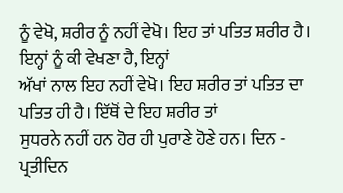ਨੂੰ ਵੇਖੋ, ਸ਼ਰੀਰ ਨੂੰ ਨਹੀਂ ਵੇਖੋ। ਇਹ ਤਾਂ ਪਤਿਤ ਸ਼ਰੀਰ ਹੈ। ਇਨ੍ਹਾਂ ਨੂੰ ਕੀ ਵੇਖਣਾ ਹੈ, ਇਨ੍ਹਾਂ
ਅੱਖਾਂ ਨਾਲ ਇਹ ਨਹੀਂ ਵੇਖੋ। ਇਹ ਸ਼ਰੀਰ ਤਾਂ ਪਤਿਤ ਦਾ ਪਤਿਤ ਹੀ ਹੈ। ਇੱਥੋਂ ਦੇ ਇਹ ਸ਼ਰੀਰ ਤਾਂ
ਸੁਧਰਨੇ ਨਹੀਂ ਹਨ ਹੋਰ ਹੀ ਪੁਰਾਣੇ ਹੋਣੇ ਹਨ। ਦਿਨ - ਪ੍ਰਤੀਦਿਨ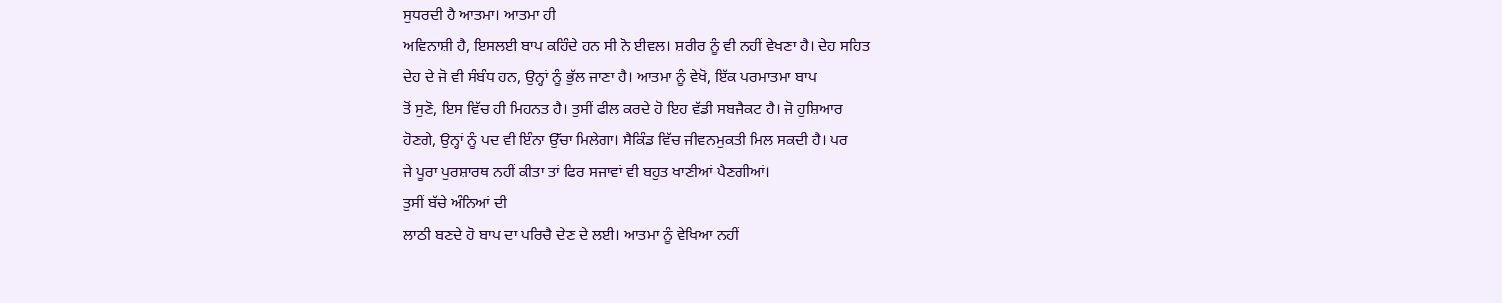ਸੁਧਰਦੀ ਹੈ ਆਤਮਾ। ਆਤਮਾ ਹੀ
ਅਵਿਨਾਸ਼ੀ ਹੈ, ਇਸਲਈ ਬਾਪ ਕਹਿੰਦੇ ਹਨ ਸੀ ਨੋ ਈਵਲ। ਸ਼ਰੀਰ ਨੂੰ ਵੀ ਨਹੀਂ ਵੇਖਣਾ ਹੈ। ਦੇਹ ਸਹਿਤ
ਦੇਹ ਦੇ ਜੋ ਵੀ ਸੰਬੰਧ ਹਨ, ਉਨ੍ਹਾਂ ਨੂੰ ਭੁੱਲ ਜਾਣਾ ਹੈ। ਆਤਮਾ ਨੂੰ ਵੇਖੋ, ਇੱਕ ਪਰਮਾਤਮਾ ਬਾਪ
ਤੋਂ ਸੁਣੋ, ਇਸ ਵਿੱਚ ਹੀ ਮਿਹਨਤ ਹੈ। ਤੁਸੀਂ ਫੀਲ ਕਰਦੇ ਹੋ ਇਹ ਵੱਡੀ ਸਬਜੈਕਟ ਹੈ। ਜੋ ਹੁਸ਼ਿਆਰ
ਹੋਣਗੇ, ਉਨ੍ਹਾਂ ਨੂੰ ਪਦ ਵੀ ਇੰਨਾ ਉੱਚਾ ਮਿਲੇਗਾ। ਸੈਕਿੰਡ ਵਿੱਚ ਜੀਵਨਮੁਕਤੀ ਮਿਲ ਸਕਦੀ ਹੈ। ਪਰ
ਜੇ ਪੂਰਾ ਪੁਰਸ਼ਾਰਥ ਨਹੀਂ ਕੀਤਾ ਤਾਂ ਫਿਰ ਸਜਾਵਾਂ ਵੀ ਬਹੁਤ ਖਾਣੀਆਂ ਪੈਣਗੀਆਂ।
ਤੁਸੀਂ ਬੱਚੇ ਅੰਨਿਆਂ ਦੀ
ਲਾਠੀ ਬਣਦੇ ਹੋ ਬਾਪ ਦਾ ਪਰਿਚੈ ਦੇਣ ਦੇ ਲਈ। ਆਤਮਾ ਨੂੰ ਵੇਖਿਆ ਨਹੀਂ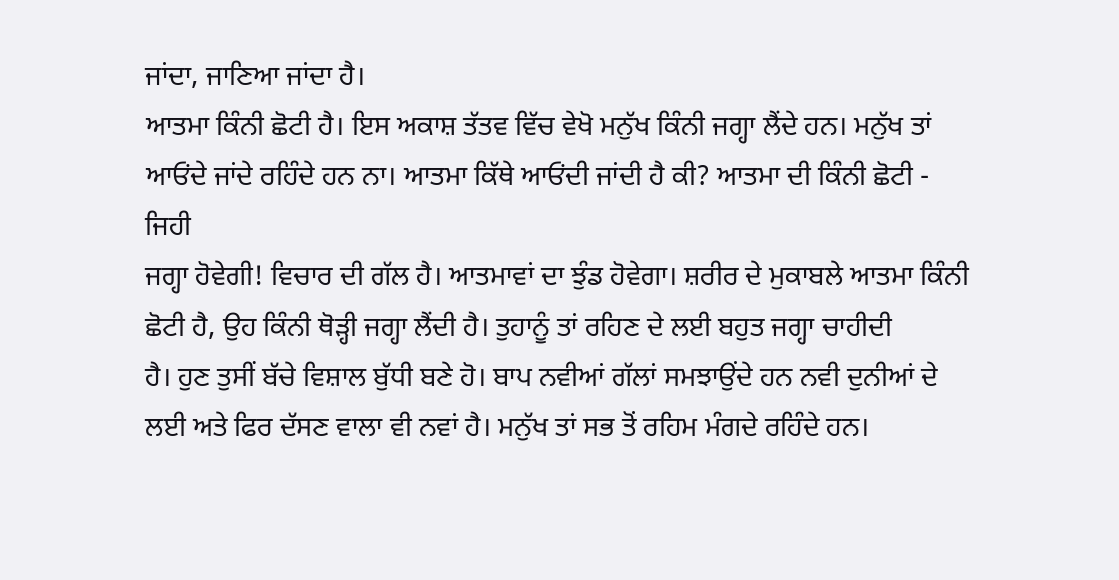ਜਾਂਦਾ, ਜਾਣਿਆ ਜਾਂਦਾ ਹੈ।
ਆਤਮਾ ਕਿੰਨੀ ਛੋਟੀ ਹੈ। ਇਸ ਅਕਾਸ਼ ਤੱਤਵ ਵਿੱਚ ਵੇਖੋ ਮਨੁੱਖ ਕਿੰਨੀ ਜਗ੍ਹਾ ਲੈਂਦੇ ਹਨ। ਮਨੁੱਖ ਤਾਂ
ਆਓਂਦੇ ਜਾਂਦੇ ਰਹਿੰਦੇ ਹਨ ਨਾ। ਆਤਮਾ ਕਿੱਥੇ ਆਓਂਦੀ ਜਾਂਦੀ ਹੈ ਕੀ? ਆਤਮਾ ਦੀ ਕਿੰਨੀ ਛੋਟੀ - ਜਿਹੀ
ਜਗ੍ਹਾ ਹੋਵੇਗੀ! ਵਿਚਾਰ ਦੀ ਗੱਲ ਹੈ। ਆਤਮਾਵਾਂ ਦਾ ਝੁੰਡ ਹੋਵੇਗਾ। ਸ਼ਰੀਰ ਦੇ ਮੁਕਾਬਲੇ ਆਤਮਾ ਕਿੰਨੀ
ਛੋਟੀ ਹੈ, ਉਹ ਕਿੰਨੀ ਥੋੜ੍ਹੀ ਜਗ੍ਹਾ ਲੈਂਦੀ ਹੈ। ਤੁਹਾਨੂੰ ਤਾਂ ਰਹਿਣ ਦੇ ਲਈ ਬਹੁਤ ਜਗ੍ਹਾ ਚਾਹੀਦੀ
ਹੈ। ਹੁਣ ਤੁਸੀਂ ਬੱਚੇ ਵਿਸ਼ਾਲ ਬੁੱਧੀ ਬਣੇ ਹੋ। ਬਾਪ ਨਵੀਆਂ ਗੱਲਾਂ ਸਮਝਾਉਂਦੇ ਹਨ ਨਵੀ ਦੁਨੀਆਂ ਦੇ
ਲਈ ਅਤੇ ਫਿਰ ਦੱਸਣ ਵਾਲਾ ਵੀ ਨਵਾਂ ਹੈ। ਮਨੁੱਖ ਤਾਂ ਸਭ ਤੋਂ ਰਹਿਮ ਮੰਗਦੇ ਰਹਿੰਦੇ ਹਨ।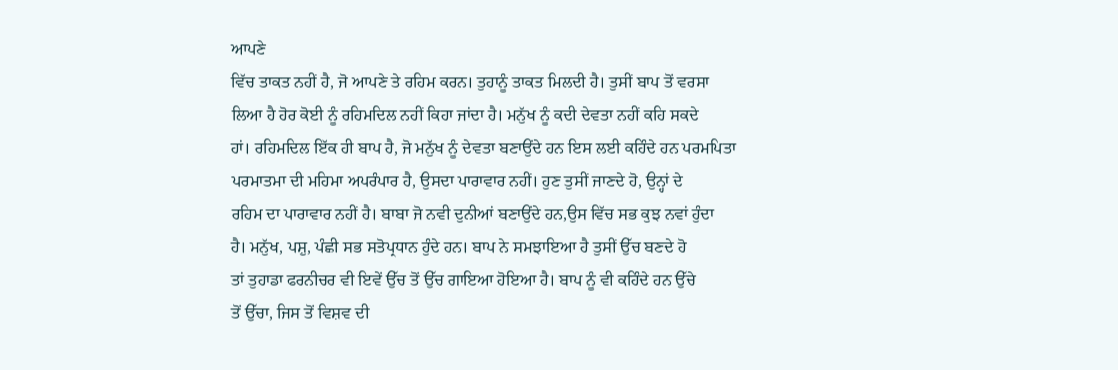ਆਪਣੇ
ਵਿੱਚ ਤਾਕਤ ਨਹੀਂ ਹੈ, ਜੋ ਆਪਣੇ ਤੇ ਰਹਿਮ ਕਰਨ। ਤੁਹਾਨੂੰ ਤਾਕਤ ਮਿਲਦੀ ਹੈ। ਤੁਸੀਂ ਬਾਪ ਤੋਂ ਵਰਸਾ
ਲਿਆ ਹੈ ਹੋਰ ਕੋਈ ਨੂੰ ਰਹਿਮਦਿਲ ਨਹੀਂ ਕਿਹਾ ਜਾਂਦਾ ਹੈ। ਮਨੁੱਖ ਨੂੰ ਕਦੀ ਦੇਵਤਾ ਨਹੀਂ ਕਹਿ ਸਕਦੇ
ਹਾਂ। ਰਹਿਮਦਿਲ ਇੱਕ ਹੀ ਬਾਪ ਹੈ, ਜੋ ਮਨੁੱਖ ਨੂੰ ਦੇਵਤਾ ਬਣਾਉਂਦੇ ਹਨ ਇਸ ਲਈ ਕਹਿੰਦੇ ਹਨ ਪਰਮਪਿਤਾ
ਪਰਮਾਤਮਾ ਦੀ ਮਹਿਮਾ ਅਪਰੰਪਾਰ ਹੈ, ਉਸਦਾ ਪਾਰਾਵਾਰ ਨਹੀਂ। ਹੁਣ ਤੁਸੀਂ ਜਾਣਦੇ ਹੋ, ਉਨ੍ਹਾਂ ਦੇ
ਰਹਿਮ ਦਾ ਪਾਰਾਵਾਰ ਨਹੀਂ ਹੈ। ਬਾਬਾ ਜੋ ਨਵੀ ਦੁਨੀਆਂ ਬਣਾਉਂਦੇ ਹਨ,ਉਸ ਵਿੱਚ ਸਭ ਕੁਝ ਨਵਾਂ ਹੁੰਦਾ
ਹੈ। ਮਨੁੱਖ, ਪਸ਼ੁ, ਪੰਛੀ ਸਭ ਸਤੋਪ੍ਰਧਾਨ ਹੁੰਦੇ ਹਨ। ਬਾਪ ਨੇ ਸਮਝਾਇਆ ਹੈ ਤੁਸੀਂ ਉੱਚ ਬਣਦੇ ਹੋ
ਤਾਂ ਤੁਹਾਡਾ ਫਰਨੀਚਰ ਵੀ ਇਵੇਂ ਉੱਚ ਤੋਂ ਉੱਚ ਗਾਇਆ ਹੋਇਆ ਹੈ। ਬਾਪ ਨੂੰ ਵੀ ਕਹਿੰਦੇ ਹਨ ਉੱਚੇ
ਤੋਂ ਉੱਚਾ, ਜਿਸ ਤੋਂ ਵਿਸ਼ਵ ਦੀ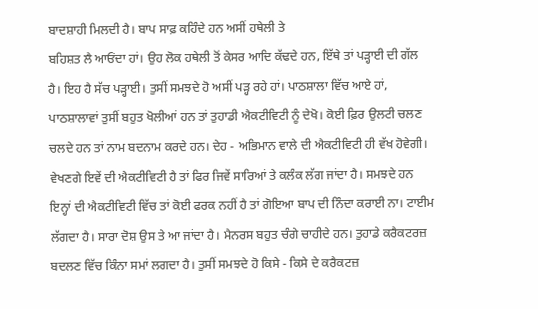ਬਾਦਸ਼ਾਹੀ ਮਿਲਦੀ ਹੈ। ਬਾਪ ਸਾਫ਼ ਕਹਿੰਦੇ ਹਨ ਅਸੀਂ ਹਥੇਲੀ ਤੇ
ਬਹਿਸ਼ਤ ਲੈ ਆਓਂਦਾ ਹਾਂ। ਉਹ ਲੋਕ ਹਥੇਲੀ ਤੋਂ ਕੇਸਰ ਆਦਿ ਕੱਢਦੇ ਹਨ, ਇੱਥੇ ਤਾਂ ਪੜ੍ਹਾਈ ਦੀ ਗੱਲ
ਹੈ। ਇਹ ਹੈ ਸੱਚ ਪੜ੍ਹਾਈ। ਤੁਸੀਂ ਸਮਝਦੇ ਹੋ ਅਸੀਂ ਪੜ੍ਹ ਰਹੇ ਹਾਂ। ਪਾਠਸ਼ਾਲਾ ਵਿੱਚ ਆਏ ਹਾਂ,
ਪਾਠਸ਼ਾਲਾਵਾਂ ਤੁਸੀਂ ਬਹੁਤ ਖੋਲੀਆਂ ਹਨ ਤਾਂ ਤੁਹਾਡੀ ਐਕਟੀਵਿਟੀ ਨੂੰ ਦੇਖੋ। ਕੋਈ ਫ਼ਿਰ ਉਲਟੀ ਚਲਣ
ਚਲਦੇ ਹਨ ਤਾਂ ਨਾਮ ਬਦਨਾਮ ਕਰਦੇ ਹਨ। ਦੇਹ - ਅਭਿਮਾਨ ਵਾਲੇ ਦੀ ਐਕਟੀਵਿਟੀ ਹੀ ਵੱਖ ਹੋਵੇਗੀ।
ਵੇਖਣਗੇ ਇਵੇਂ ਦੀ ਐਕਟੀਵਿਟੀ ਹੈ ਤਾਂ ਫਿਰ ਜਿਵੇਂ ਸਾਰਿਆਂ ਤੇ ਕਲੰਕ ਲੱਗ ਜਾਂਦਾ ਹੈ। ਸਮਝਦੇ ਹਨ
ਇਨ੍ਹਾਂ ਦੀ ਐਕਟੀਵਿਟੀ ਵਿੱਚ ਤਾਂ ਕੋਈ ਫਰਕ ਨਹੀਂ ਹੈ ਤਾਂ ਗੋਇਆ ਬਾਪ ਦੀ ਨਿੰਦਾ ਕਰਾਈ ਨਾ। ਟਾਈਮ
ਲੱਗਦਾ ਹੈ। ਸਾਰਾ ਦੋਸ਼ ਉਸ ਤੇ ਆ ਜਾਂਦਾ ਹੈ। ਮੈਨਰਸ ਬਹੁਤ ਚੰਗੇ ਚਾਹੀਦੇ ਹਨ। ਤੁਹਾਡੇ ਕਰੈਕਟਰਜ਼
ਬਦਲਣ ਵਿੱਚ ਕਿੰਨਾ ਸਮਾਂ ਲਗਦਾ ਹੈ। ਤੁਸੀਂ ਸਮਝਦੇ ਹੋ ਕਿਸੇ - ਕਿਸੇ ਦੇ ਕਰੈਕਟਜ਼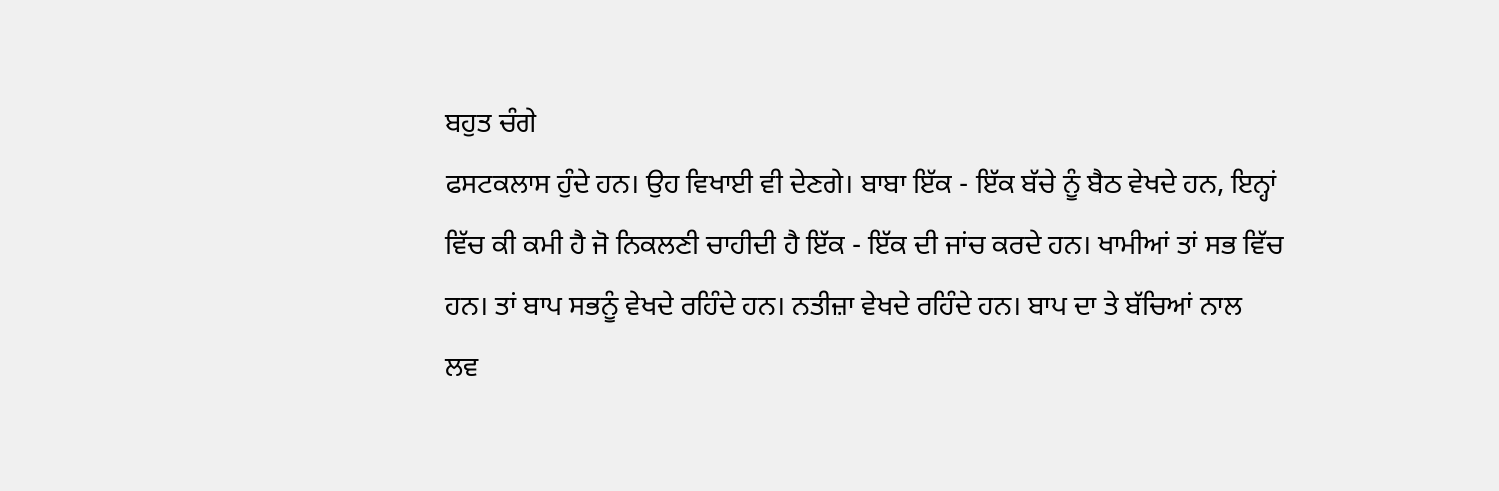ਬਹੁਤ ਚੰਗੇ
ਫਸਟਕਲਾਸ ਹੁੰਦੇ ਹਨ। ਉਹ ਵਿਖਾਈ ਵੀ ਦੇਣਗੇ। ਬਾਬਾ ਇੱਕ - ਇੱਕ ਬੱਚੇ ਨੂੰ ਬੈਠ ਵੇਖਦੇ ਹਨ, ਇਨ੍ਹਾਂ
ਵਿੱਚ ਕੀ ਕਮੀ ਹੈ ਜੋ ਨਿਕਲਣੀ ਚਾਹੀਦੀ ਹੈ ਇੱਕ - ਇੱਕ ਦੀ ਜਾਂਚ ਕਰਦੇ ਹਨ। ਖਾਮੀਆਂ ਤਾਂ ਸਭ ਵਿੱਚ
ਹਨ। ਤਾਂ ਬਾਪ ਸਭਨੂੰ ਵੇਖਦੇ ਰਹਿੰਦੇ ਹਨ। ਨਤੀਜ਼ਾ ਵੇਖਦੇ ਰਹਿੰਦੇ ਹਨ। ਬਾਪ ਦਾ ਤੇ ਬੱਚਿਆਂ ਨਾਲ
ਲਵ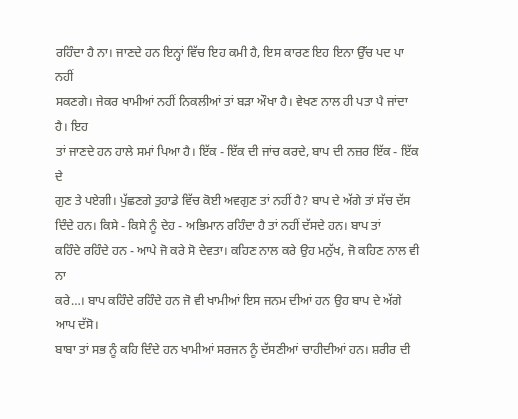ਰਹਿੰਦਾ ਹੈ ਨਾ। ਜਾਣਦੇ ਹਨ ਇਨ੍ਹਾਂ ਵਿੱਚ ਇਹ ਕਮੀ ਹੈ, ਇਸ ਕਾਰਣ ਇਹ ਇਨਾ ਉੱਚ ਪਦ ਪਾ ਨਹੀਂ
ਸਕਣਗੇ। ਜੇਕਰ ਖਾਮੀਆਂ ਨਹੀਂ ਨਿਕਲੀਆਂ ਤਾਂ ਬੜਾ ਔਖਾ ਹੈ। ਵੇਖਣ ਨਾਲ ਹੀ ਪਤਾ ਪੈ ਜਾਂਦਾ ਹੈ। ਇਹ
ਤਾਂ ਜਾਣਦੇ ਹਨ ਹਾਲੇ ਸਮਾਂ ਪਿਆ ਹੈ। ਇੱਕ - ਇੱਕ ਦੀ ਜਾਂਚ ਕਰਦੇ, ਬਾਪ ਦੀ ਨਜ਼ਰ ਇੱਕ - ਇੱਕ ਦੇ
ਗੁਣ ਤੇ ਪਏਗੀ। ਪੁੱਛਣਗੇ ਤੁਹਾਡੇ ਵਿੱਚ ਕੋਈ ਅਵਗੁਣ ਤਾਂ ਨਹੀਂ ਹੈ? ਬਾਪ ਦੇ ਅੱਗੇ ਤਾਂ ਸੱਚ ਦੱਸ
ਦਿੰਦੇ ਹਨ। ਕਿਸੇ - ਕਿਸੇ ਨੂੰ ਦੇਹ - ਅਭਿਮਾਨ ਰਹਿੰਦਾ ਹੈ ਤਾਂ ਨਹੀਂ ਦੱਸਦੇ ਹਨ। ਬਾਪ ਤਾਂ
ਕਹਿੰਦੇ ਰਹਿੰਦੇ ਹਨ - ਆਪੇ ਜੋ ਕਰੇ ਸੋ ਦੇਵਤਾ। ਕਹਿਣ ਨਾਲ ਕਰੇ ਉਹ ਮਨੁੱਖ, ਜੋ ਕਹਿਣ ਨਾਲ ਵੀ ਨਾ
ਕਰੇ…। ਬਾਪ ਕਹਿੰਦੇ ਰਹਿੰਦੇ ਹਨ ਜੋ ਵੀ ਖਾਮੀਆਂ ਇਸ ਜਨਮ ਦੀਆਂ ਹਨ ਉਹ ਬਾਪ ਦੇ ਅੱਗੇ ਆਪ ਦੱਸੋ।
ਬਾਬਾ ਤਾਂ ਸਭ ਨੂੰ ਕਹਿ ਦਿੰਦੇ ਹਨ ਖਾਮੀਆਂ ਸਰਜਨ ਨੂੰ ਦੱਸਣੀਆਂ ਚਾਹੀਦੀਆਂ ਹਨ। ਸ਼ਰੀਰ ਦੀ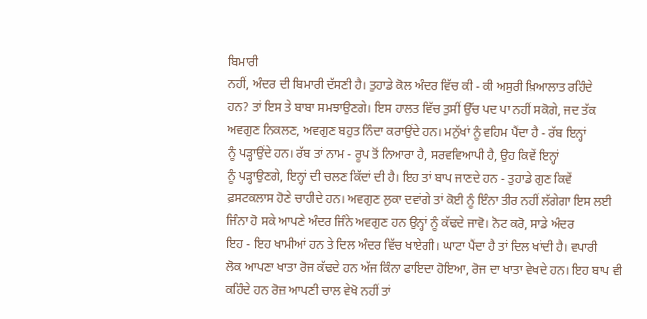ਬਿਮਾਰੀ
ਨਹੀਂ, ਅੰਦਰ ਦੀ ਬਿਮਾਰੀ ਦੱਸਣੀ ਹੈ। ਤੁਹਾਡੇ ਕੋਲ ਅੰਦਰ ਵਿੱਚ ਕੀ - ਕੀ ਅਸੁਰੀ ਖ਼ਿਆਲਾਤ ਰਹਿੰਦੇ
ਹਨ? ਤਾਂ ਇਸ ਤੇ ਬਾਬਾ ਸਮਝਾਉਣਗੇ। ਇਸ ਹਾਲਤ ਵਿੱਚ ਤੁਸੀਂ ਉੱਚ ਪਦ ਪਾ ਨਹੀਂ ਸਕੋਗੇ, ਜਦ ਤੱਕ
ਅਵਗੁਣ ਨਿਕਲਣ, ਅਵਗੁਣ ਬਹੁਤ ਨਿੰਦਾ ਕਰਾਉਂਦੇ ਹਨ। ਮਨੁੱਖਾਂ ਨੂੰ ਵਹਿਮ ਪੈਂਦਾ ਹੈ - ਰੱਬ ਇਨ੍ਹਾਂ
ਨੂੰ ਪੜ੍ਹਾਉਂਦੇ ਹਨ। ਰੱਬ ਤਾਂ ਨਾਮ - ਰੂਪ ਤੋਂ ਨਿਆਰਾ ਹੈ, ਸਰਵਵਿਆਪੀ ਹੈ, ਉਹ ਕਿਵੇਂ ਇਨ੍ਹਾਂ
ਨੂੰ ਪੜ੍ਹਾਉਣਗੇ, ਇਨ੍ਹਾਂ ਦੀ ਚਲਣ ਕਿੱਦਾਂ ਦੀ ਹੈ। ਇਹ ਤਾਂ ਬਾਪ ਜਾਣਦੇ ਹਨ - ਤੁਹਾਡੇ ਗੁਣ ਕਿਵੇਂ
ਫ਼ਸਟਕਲਾਸ ਹੋਣੇ ਚਾਹੀਦੇ ਹਨ। ਅਵਗੁਣ ਲੁਕਾ ਦਵਾਂਗੇ ਤਾਂ ਕੋਈ ਨੂੰ ਇੰਨਾ ਤੀਰ ਨਹੀਂ ਲੱਗੇਗਾ ਇਸ ਲਈ
ਜਿੰਨਾ ਹੋ ਸਕੇ ਆਪਣੇ ਅੰਦਰ ਜਿੰਨੇ ਅਵਗੁਣ ਹਨ ਉਨ੍ਹਾਂ ਨੂੰ ਕੱਢਦੇ ਜਾਵੋ। ਨੋਟ ਕਰੋ, ਸਾਡੇ ਅੰਦਰ
ਇਹ - ਇਹ ਖਾਮੀਆਂ ਹਨ ਤੇ ਦਿਲ ਅੰਦਰ ਵਿੱਚ ਖਾਏਗੀ। ਘਾਟਾ ਪੈਂਦਾ ਹੈ ਤਾਂ ਦਿਲ ਖਾਂਦੀ ਹੈ। ਵਪਾਰੀ
ਲੋਕ ਆਪਣਾ ਖਾਤਾ ਰੋਜ ਕੱਢਦੇ ਹਨ ਅੱਜ ਕਿੰਨਾ ਫਾਇਦਾ ਹੋਇਆ, ਰੋਜ ਦਾ ਖਾਤਾ ਵੇਖਦੇ ਹਨ। ਇਹ ਬਾਪ ਵੀ
ਕਹਿੰਦੇ ਹਨ ਰੋਜ਼ ਆਪਣੀ ਚਾਲ ਵੇਖੋ ਨਹੀਂ ਤਾਂ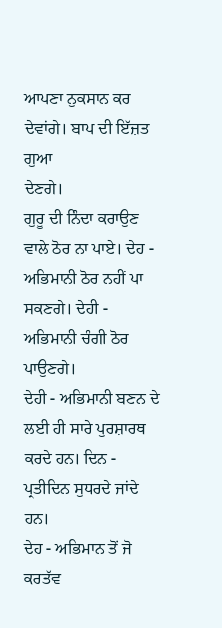ਆਪਣਾ ਨੁਕਸਾਨ ਕਰ ਦੇਵਾਂਗੇ। ਬਾਪ ਦੀ ਇੱਜ਼ਤ ਗੁਆ
ਦੇਣਗੇ।
ਗੁਰੂ ਦੀ ਨਿੰਦਾ ਕਰਾਉਣ
ਵਾਲੇ ਠੋਰ ਨਾ ਪਾਏ। ਦੇਹ - ਅਭਿਮਾਨੀ ਠੋਰ ਨਹੀਂ ਪਾ ਸਕਣਗੇ। ਦੇਹੀ - ਅਭਿਮਾਨੀ ਚੰਗੀ ਠੋਰ ਪਾਉਣਗੇ।
ਦੇਹੀ - ਅਭਿਮਾਨੀ ਬਣਨ ਦੇ ਲਈ ਹੀ ਸਾਰੇ ਪੁਰਸ਼ਾਰਥ ਕਰਦੇ ਹਨ। ਦਿਨ - ਪ੍ਰਤੀਦਿਨ ਸੁਧਰਦੇ ਜਾਂਦੇ ਹਨ।
ਦੇਹ - ਅਭਿਮਾਨ ਤੋਂ ਜੋ ਕਰਤੱਵ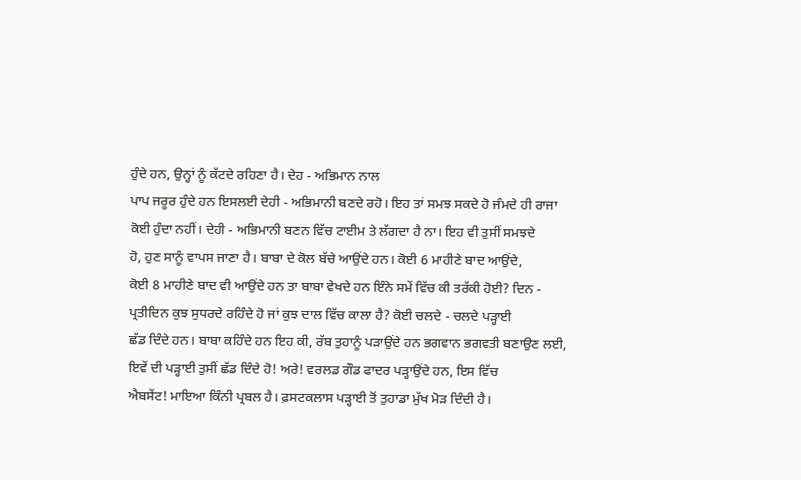ਹੁੰਦੇ ਹਨ, ਉਨ੍ਹਾਂ ਨੂੰ ਕੱਟਦੇ ਰਹਿਣਾ ਹੈ। ਦੇਹ - ਅਭਿਮਾਨ ਨਾਲ
ਪਾਪ ਜਰੂਰ ਹੁੰਦੇ ਹਨ ਇਸਲਈ ਦੇਹੀ - ਅਭਿਮਾਨੀ ਬਣਦੇ ਰਹੋ। ਇਹ ਤਾਂ ਸਮਝ ਸਕਦੇ ਹੋ ਜੰਮਦੇ ਹੀ ਰਾਜਾ
ਕੋਈ ਹੁੰਦਾ ਨਹੀਂ। ਦੇਹੀ - ਅਭਿਮਾਨੀ ਬਣਨ ਵਿੱਚ ਟਾਈਮ ਤੇ ਲੱਗਦਾ ਹੈ ਨਾ। ਇਹ ਵੀ ਤੁਸੀਂ ਸਮਝਦੇ
ਹੋ, ਹੁਣ ਸਾਨੂੰ ਵਾਪਸ ਜਾਣਾ ਹੈ। ਬਾਬਾ ਦੇ ਕੋਲ ਬੱਚੇ ਆਉਂਦੇ ਹਨ। ਕੋਈ 6 ਮਾਹੀਣੇ ਬਾਦ ਆਉਂਦੇ,
ਕੋਈ 8 ਮਾਹੀਣੇ ਬਾਦ ਵੀ ਆਉਂਦੇ ਹਨ ਤਾ ਬਾਬਾ ਵੇਖਦੇ ਹਨ ਇੰਨੇ ਸਮੇਂ ਵਿੱਚ ਕੀ ਤਰੱਕੀ ਹੋਈ? ਦਿਨ -
ਪ੍ਰਤੀਦਿਨ ਕੁਝ ਸੁਧਰਦੇ ਰਹਿੰਦੇ ਹੋ ਜਾਂ ਕੁਝ ਦਾਲ ਵਿੱਚ ਕਾਲਾ ਹੈ? ਕੋਈ ਚਲਦੇ - ਚਲਦੇ ਪੜ੍ਹਾਈ
ਛੱਡ ਦਿੰਦੇ ਹਨ। ਬਾਬਾ ਕਹਿੰਦੇ ਹਨ ਇਹ ਕੀ, ਰੱਬ ਤੁਹਾਨੂੰ ਪੜਾਉਂਦੇ ਹਨ ਭਗਵਾਨ ਭਗਵਤੀ ਬਣਾਉਣ ਲਈ,
ਇਵੇਂ ਦੀ ਪੜ੍ਹਾਈ ਤੁਸੀਂ ਛੱਡ ਦਿੰਦੇ ਹੋ! ਅਰੇ! ਵਰਲਡ ਗੌਡ ਫਾਦਰ ਪੜ੍ਹਾਉਂਦੇ ਹਨ, ਇਸ ਵਿੱਚ
ਐਬਸੇਂਟ! ਮਾਇਆ ਕਿੰਨੀ ਪ੍ਰਬਲ ਹੈ। ਫ਼ਸਟਕਲਾਸ ਪੜ੍ਹਾਈ ਤੋਂ ਤੁਹਾਡਾ ਮੁੱਖ ਮੋੜ ਦਿੰਦੀ ਹੈ।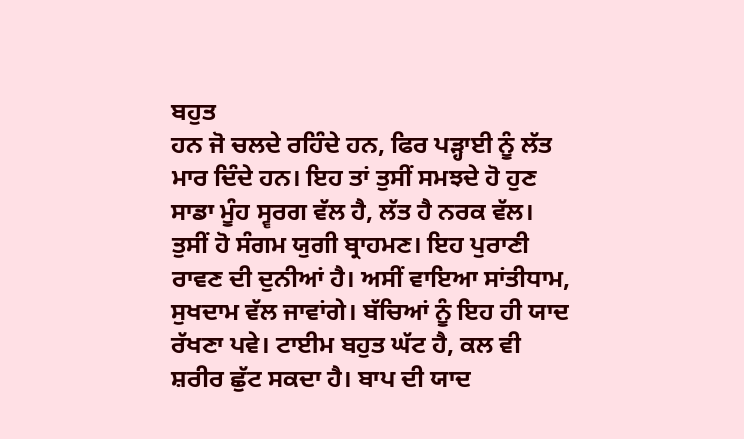ਬਹੁਤ
ਹਨ ਜੋ ਚਲਦੇ ਰਹਿੰਦੇ ਹਨ, ਫਿਰ ਪੜ੍ਹਾਈ ਨੂੰ ਲੱਤ ਮਾਰ ਦਿੰਦੇ ਹਨ। ਇਹ ਤਾਂ ਤੁਸੀਂ ਸਮਝਦੇ ਹੋ ਹੁਣ
ਸਾਡਾ ਮੂੰਹ ਸ੍ਵਰਗ ਵੱਲ ਹੈ, ਲੱਤ ਹੈ ਨਰਕ ਵੱਲ। ਤੁਸੀਂ ਹੋ ਸੰਗਮ ਯੁਗੀ ਬ੍ਰਾਹਮਣ। ਇਹ ਪੁਰਾਣੀ
ਰਾਵਣ ਦੀ ਦੁਨੀਆਂ ਹੈ। ਅਸੀਂ ਵਾਇਆ ਸਾਂਤੀਧਾਮ, ਸੁਖਦਾਮ ਵੱਲ ਜਾਵਾਂਗੇ। ਬੱਚਿਆਂ ਨੂੰ ਇਹ ਹੀ ਯਾਦ
ਰੱਖਣਾ ਪਵੇ। ਟਾਈਮ ਬਹੁਤ ਘੱਟ ਹੈ, ਕਲ ਵੀ ਸ਼ਰੀਰ ਛੁੱਟ ਸਕਦਾ ਹੈ। ਬਾਪ ਦੀ ਯਾਦ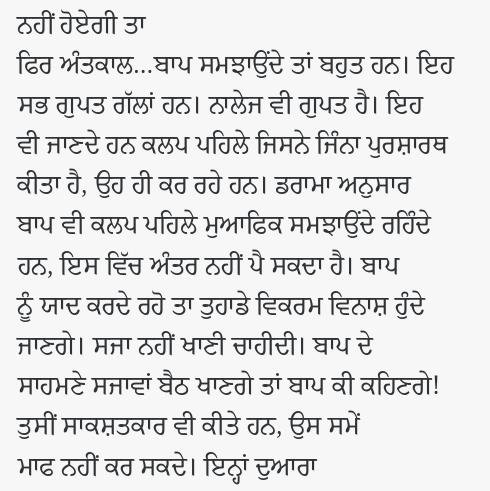ਨਹੀਂ ਹੋਏਗੀ ਤਾ
ਫਿਰ ਅੰਤਕਾਲ…ਬਾਪ ਸਮਝਾਉਂਦੇ ਤਾਂ ਬਹੁਤ ਹਨ। ਇਹ ਸਭ ਗੁਪਤ ਗੱਲਾਂ ਹਨ। ਨਾਲੇਜ ਵੀ ਗੁਪਤ ਹੈ। ਇਹ
ਵੀ ਜਾਣਦੇ ਹਨ ਕਲਪ ਪਹਿਲੇ ਜਿਸਨੇ ਜਿੰਨਾ ਪੁਰਸ਼ਾਰਥ ਕੀਤਾ ਹੈ, ਉਹ ਹੀ ਕਰ ਰਹੇ ਹਨ। ਡਰਾਮਾ ਅਨੁਸਾਰ
ਬਾਪ ਵੀ ਕਲਪ ਪਹਿਲੇ ਮੁਆਫਿਕ ਸਮਝਾਉਂਦੇ ਰਹਿੰਦੇ ਹਨ, ਇਸ ਵਿੱਚ ਅੰਤਰ ਨਹੀਂ ਪੈ ਸਕਦਾ ਹੈ। ਬਾਪ
ਨੂੰ ਯਾਦ ਕਰਦੇ ਰਹੋ ਤਾ ਤੁਹਾਡੇ ਵਿਕਰਮ ਵਿਨਾਸ਼ ਹੁੰਦੇ ਜਾਣਗੇ। ਸਜਾ ਨਹੀਂ ਖਾਣੀ ਚਾਹੀਦੀ। ਬਾਪ ਦੇ
ਸਾਹਮਣੇ ਸਜਾਵਾਂ ਬੈਠ ਖਾਣਗੇ ਤਾਂ ਬਾਪ ਕੀ ਕਹਿਣਗੇ! ਤੁਸੀਂ ਸਾਕਸ਼ਤਕਾਰ ਵੀ ਕੀਤੇ ਹਨ, ਉਸ ਸਮੇਂ
ਮਾਫ ਨਹੀਂ ਕਰ ਸਕਦੇ। ਇਨ੍ਹਾਂ ਦੁਆਰਾ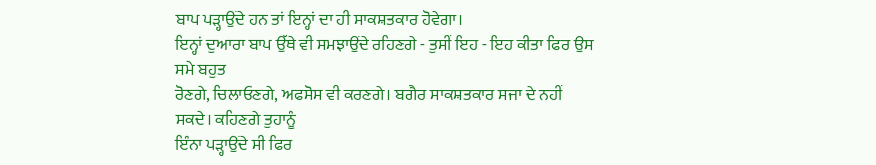ਬਾਪ ਪੜ੍ਹਾਉਂਦੇ ਹਨ ਤਾਂ ਇਨ੍ਹਾਂ ਦਾ ਹੀ ਸਾਕਸ਼ਤਕਾਰ ਹੋਵੇਗਾ।
ਇਨ੍ਹਾਂ ਦੁਆਰਾ ਬਾਪ ਉੱਥੇ ਵੀ ਸਮਝਾਉਂਦੇ ਰਹਿਣਗੇ - ਤੁਸੀਂ ਇਹ - ਇਹ ਕੀਤਾ ਫਿਰ ਉਸ ਸਮੇ ਬਹੁਤ
ਰੋਣਗੇ, ਚਿਲਾਓਣਗੇ, ਅਫਸੋਸ ਵੀ ਕਰਣਗੇ। ਬਗੈਰ ਸਾਕਸ਼ਤਕਾਰ ਸਜਾ ਦੇ ਨਹੀਂ ਸਕਦੇ। ਕਹਿਣਗੇ ਤੁਹਾਨੂੰ
ਇੰਨਾ ਪੜ੍ਹਾਉਂਦੇ ਸੀ ਫਿਰ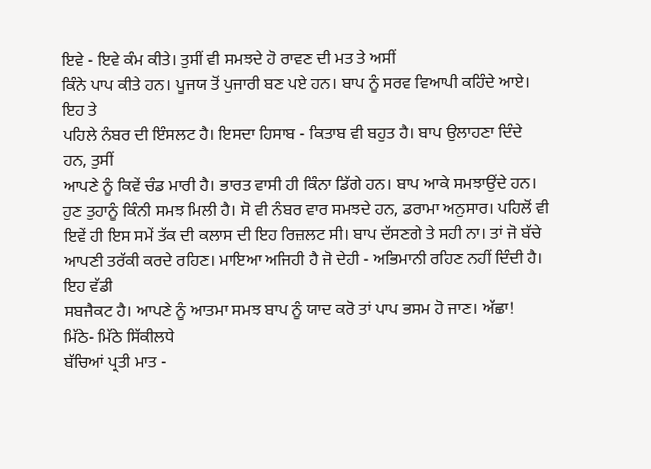ਇਵੇ - ਇਵੇ ਕੰਮ ਕੀਤੇ। ਤੁਸੀਂ ਵੀ ਸਮਝਦੇ ਹੋ ਰਾਵਣ ਦੀ ਮਤ ਤੇ ਅਸੀਂ
ਕਿੰਨੇ ਪਾਪ ਕੀਤੇ ਹਨ। ਪੂਜਯ ਤੋਂ ਪੁਜਾਰੀ ਬਣ ਪਏ ਹਨ। ਬਾਪ ਨੂੰ ਸਰਵ ਵਿਆਪੀ ਕਹਿੰਦੇ ਆਏ। ਇਹ ਤੇ
ਪਹਿਲੇ ਨੰਬਰ ਦੀ ਇੰਸਲਟ ਹੈ। ਇਸਦਾ ਹਿਸਾਬ - ਕਿਤਾਬ ਵੀ ਬਹੁਤ ਹੈ। ਬਾਪ ਉਲਾਹਣਾ ਦਿੰਦੇ ਹਨ, ਤੁਸੀਂ
ਆਪਣੇ ਨੂੰ ਕਿਵੇਂ ਚੰਡ ਮਾਰੀ ਹੈ। ਭਾਰਤ ਵਾਸੀ ਹੀ ਕਿੰਨਾ ਡਿੱਗੇ ਹਨ। ਬਾਪ ਆਕੇ ਸਮਝਾਉਂਦੇ ਹਨ।
ਹੁਣ ਤੁਹਾਨੂੰ ਕਿੰਨੀ ਸਮਝ ਮਿਲੀ ਹੈ। ਸੋ ਵੀ ਨੰਬਰ ਵਾਰ ਸਮਝਦੇ ਹਨ, ਡਰਾਮਾ ਅਨੁਸਾਰ। ਪਹਿਲੋਂ ਵੀ
ਇਵੇਂ ਹੀ ਇਸ ਸਮੇਂ ਤੱਕ ਦੀ ਕਲਾਸ ਦੀ ਇਹ ਰਿਜ਼ਲਟ ਸੀ। ਬਾਪ ਦੱਸਣਗੇ ਤੇ ਸਹੀ ਨਾ। ਤਾਂ ਜੋ ਬੱਚੇ
ਆਪਣੀ ਤਰੱਕੀ ਕਰਦੇ ਰਹਿਣ। ਮਾਇਆ ਅਜਿਹੀ ਹੈ ਜੋ ਦੇਹੀ - ਅਭਿਮਾਨੀ ਰਹਿਣ ਨਹੀਂ ਦਿੰਦੀ ਹੈ। ਇਹ ਵੱਡੀ
ਸਬਜੈਕਟ ਹੈ। ਆਪਣੇ ਨੂੰ ਆਤਮਾ ਸਮਝ ਬਾਪ ਨੂੰ ਯਾਦ ਕਰੋ ਤਾਂ ਪਾਪ ਭਸਮ ਹੋ ਜਾਣ। ਅੱਛਾ!
ਮਿੱਠੇ- ਮਿੱਠੇ ਸਿੱਕੀਲਧੇ
ਬੱਚਿਆਂ ਪ੍ਰਤੀ ਮਾਤ -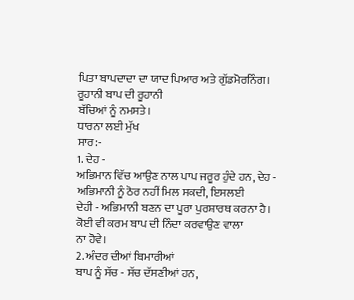ਪਿਤਾ ਬਾਪਦਾਦਾ ਦਾ ਯਾਦ ਪਿਆਰ ਅਤੇ ਗੁੱਡਮੋਰਨਿੰਗ। ਰੂਹਾਨੀ ਬਾਪ ਦੀ ਰੂਹਾਨੀ
ਬੱਚਿਆਂ ਨੂੰ ਨਮਸਤੇ।
ਧਾਰਨਾ ਲਈ ਮੁੱਖ
ਸਾਰ:-
1. ਦੇਹ -
ਅਭਿਮਾਨ ਵਿੱਚ ਆਉਣ ਨਾਲ ਪਾਪ ਜਰੂਰ ਹੁੰਦੇ ਹਨ, ਦੇਹ - ਅਭਿਮਾਨੀ ਨੂੰ ਠੋਰ ਨਹੀਂ ਮਿਲ ਸਕਦੀ, ਇਸਲਈ
ਦੇਹੀ - ਅਭਿਮਾਨੀ ਬਣਨ ਦਾ ਪੂਰਾ ਪੁਰਸ਼ਾਰਥ ਕਰਨਾ ਹੈ। ਕੋਈ ਵੀ ਕਰਮ ਬਾਪ ਦੀ ਨਿੰਦਾ ਕਰਵਾਉਣ ਵਾਲਾ
ਨਾ ਹੋਵੇ।
2. ਅੰਦਰ ਦੀਆਂ ਬਿਮਾਰੀਆਂ
ਬਾਪ ਨੂੰ ਸੱਚ - ਸੱਚ ਦੱਸਣੀਆਂ ਹਨ,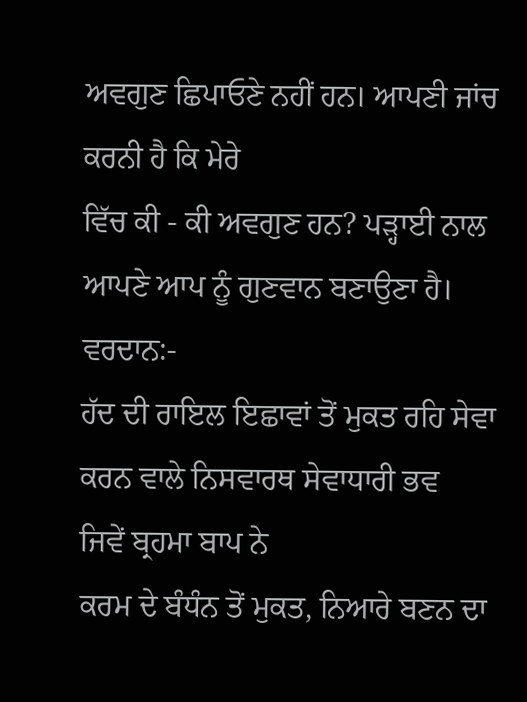ਅਵਗੁਣ ਛਿਪਾਓਣੇ ਨਹੀਂ ਹਨ। ਆਪਣੀ ਜਾਂਚ ਕਰਨੀ ਹੈ ਕਿ ਮੇਰੇ
ਵਿੱਚ ਕੀ - ਕੀ ਅਵਗੁਣ ਹਨ? ਪੜ੍ਹਾਈ ਨਾਲ ਆਪਣੇ ਆਪ ਨੂੰ ਗੁਣਵਾਨ ਬਣਾਉਣਾ ਹੈ।
ਵਰਦਾਨ:-
ਹੱਦ ਦੀ ਰਾਇਲ ਇਛਾਵਾਂ ਤੋਂ ਮੁਕਤ ਰਹਿ ਸੇਵਾ ਕਰਨ ਵਾਲੇ ਨਿਸਵਾਰਥ ਸੇਵਾਧਾਰੀ ਭਵ
ਜਿਵੇਂ ਬ੍ਰਹਮਾ ਬਾਪ ਨੇ
ਕਰਮ ਦੇ ਬੰਧੰਨ ਤੋਂ ਮੁਕਤ, ਨਿਆਰੇ ਬਣਨ ਦਾ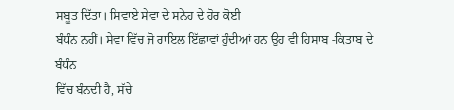ਸਬੂਤ ਦਿੱਤਾ। ਸਿਵਾਏ ਸੇਵਾ ਦੇ ਸਨੇਹ ਦੇ ਹੋਰ ਕੋਈ
ਬੰਧੰਨ ਨਹੀਂ। ਸੇਵਾ ਵਿੱਚ ਜੋ ਰਾਇਲ ਇੱਛਾਵਾਂ ਹੁੰਦੀਆਂ ਹਨ ਉਹ ਵੀ ਹਿਸਾਬ -ਕਿਤਾਬ ਦੇ ਬੰਧੰਨ
ਵਿੱਚ ਬੰਨਦੀ ਹੈ, ਸੱਚੇ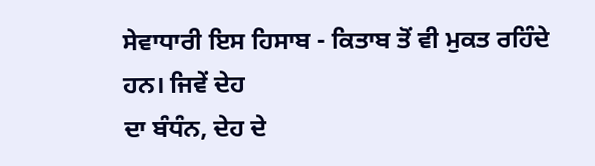ਸੇਵਾਧਾਰੀ ਇਸ ਹਿਸਾਬ - ਕਿਤਾਬ ਤੋਂ ਵੀ ਮੁਕਤ ਰਹਿੰਦੇ ਹਨ। ਜਿਵੇਂ ਦੇਹ
ਦਾ ਬੰਧੰਨ, ਦੇਹ ਦੇ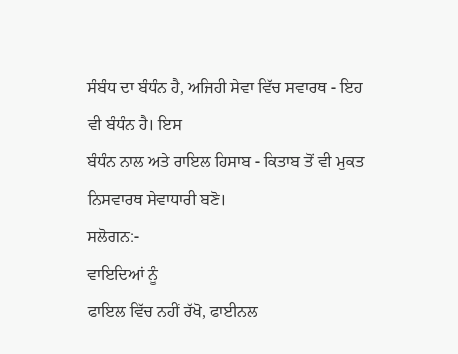ਸੰਬੰਧ ਦਾ ਬੰਧੰਨ ਹੈ, ਅਜਿਹੀ ਸੇਵਾ ਵਿੱਚ ਸਵਾਰਥ - ਇਹ ਵੀ ਬੰਧੰਨ ਹੈ। ਇਸ
ਬੰਧੰਨ ਨਾਲ ਅਤੇ ਰਾਇਲ ਹਿਸਾਬ - ਕਿਤਾਬ ਤੋਂ ਵੀ ਮੁਕਤ ਨਿਸਵਾਰਥ ਸੇਵਾਧਾਰੀ ਬਣੋ।
ਸਲੋਗਨ:-
ਵਾਇਦਿਆਂ ਨੂੰ
ਫਾਇਲ ਵਿੱਚ ਨਹੀਂ ਰੱਖੋ, ਫਾਈਨਲ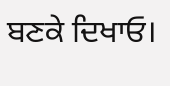ਬਣਕੇ ਦਿਖਾਓ।